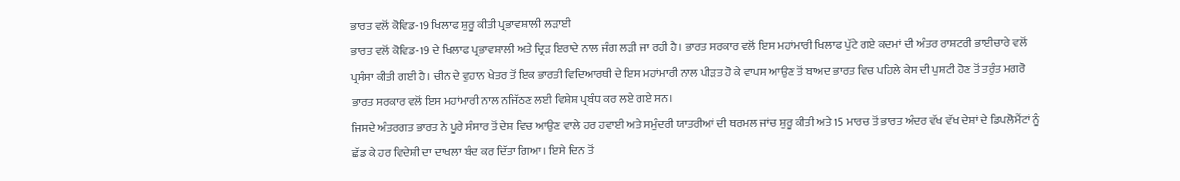ਭਾਰਤ ਵਲੋਂ ਕੋਵਿਡ-19 ਖਿਲਾਫ ਸ਼ੁਰੂ ਕੀਤੀ ਪ੍ਰਭਾਵਸ਼ਾਲੀ ਲੜਾਈ
ਭਾਰਤ ਵਲੋਂ ਕੋਵਿਡ-19 ਦੇ ਖਿਲਾਫ ਪ੍ਰਭਾਵਸ਼ਾਲੀ ਅਤੇ ਦ੍ਰਿੜ ਇਰਾਦੇ ਨਾਲ ਜੰਗ ਲੜੀ ਜਾ ਰਹੀ ਹੈ। ਭਾਰਤ ਸਰਕਾਰ ਵਲੋਂ ਇਸ ਮਹਾਂਮਾਰੀ ਖਿਲਾਫ ਪੁੱਟੇ ਗਏ ਕਦਮਾਂ ਦੀ ਅੰਤਰ ਰਾਸ਼ਟਰੀ ਭਾਈਚਾਰੇ ਵਲੋਂ ਪ੍ਰਸੰਸਾ ਕੀਤੀ ਗਈ ਹੈ। ਚੀਨ ਦੇ ਵੁਹਾਨ ਖੇਤਰ ਤੋਂ ਇਕ ਭਾਰਤੀ ਵਿਦਿਆਰਥੀ ਦੇ ਇਸ ਮਹਾਂਮਾਰੀ ਨਾਲ ਪੀੜਤ ਹੋ ਕੇ ਵਾਪਸ ਆਉਣ ਤੋਂ ਬਾਅਦ ਭਾਰਤ ਵਿਚ ਪਹਿਲੇ ਕੇਸ ਦੀ ਪੁਸ਼ਟੀ ਹੋਣ ਤੋਂ ਤਰੁੰਤ ਮਗਰੋ ਭਾਰਤ ਸਰਕਾਰ ਵਲੋਂ ਇਸ ਮਹਾਂਮਾਰੀ ਨਾਲ ਨਜਿੱਠਣ ਲਈ ਵਿਸ਼ੇਸ਼ ਪ੍ਰਬੰਧ ਕਰ ਲਏ ਗਏ ਸਨ।
ਜਿਸਦੇ ਅੰਤਰਗਤ ਭਾਰਤ ਨੇ ਪੂਰੇ ਸੰਸਾਰ ਤੋਂ ਦੇਸ਼ ਵਿਚ ਆਉਣ ਵਾਲੇ ਹਰ ਹਵਾਈ ਅਤੇ ਸਮੁੰਦਰੀ ਯਾਤਰੀਆਂ ਦੀ ਥਰਮਲ ਜਾਂਚ ਸ਼ੁਰੂ ਕੀਤੀ ਅਤੇ 15 ਮਾਰਚ ਤੋਂ ਭਾਰਤ ਅੰਦਰ ਵੱਖ ਵੱਖ ਦੇਸ਼ਾਂ ਦੇ ਡਿਪਲੋਮੈਂਟਾਂ ਨੂੰ ਛੱਡ ਕੇ ਹਰ ਵਿਦੇਸ਼ੀ ਦਾ ਦਾਖਲਾ ਬੰਦ ਕਰ ਦਿੱਤਾ ਗਿਆ। ਇਸੇ ਦਿਨ ਤੋਂ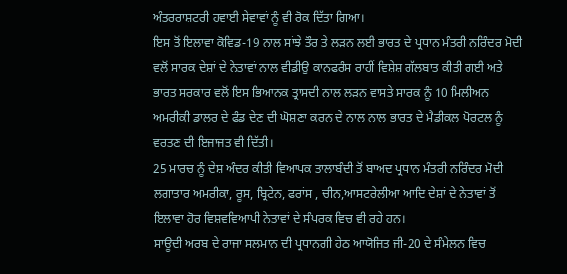ਅੰਤਰਰਾਸ਼ਟਰੀ ਹਵਾਈ ਸੇਵਾਵਾਂ ਨੂੰ ਵੀ ਰੋਕ ਦਿੱਤਾ ਗਿਆ।
ਇਸ ਤੋਂ ਇਲਾਵਾ ਕੋਵਿਡ-19 ਨਾਲ ਸਾਂਝੇ ਤੌਰ ਤੇ ਲੜਨ ਲਈ ਭਾਰਤ ਦੇ ਪ੍ਰਧਾਨ ਮੰਤਰੀ ਨਰਿੰਦਰ ਮੋਦੀ ਵਲੋਂ ਸਾਰਕ ਦੇਸ਼ਾਂ ਦੇ ਨੇਤਾਵਾਂ ਨਾਲ ਵੀਡੀਉ ਕਾਨਫਰੰਸ ਰਾਹੀਂ ਵਿਸ਼ੇਸ਼ ਗੱਲਬਾਤ ਕੀਤੀ ਗਈ ਅਤੇ ਭਾਰਤ ਸਰਕਾਰ ਵਲੋਂ ਇਸ ਭਿਆਨਕ ਤ੍ਰਾਸਦੀ ਨਾਲ ਲੜਨ ਵਾਸਤੇ ਸਾਰਕ ਨੂੰ 10 ਮਿਲੀਅਨ ਅਮਰੀਕੀ ਡਾਲਰ ਦੇ ਫੰਡ ਦੇਣ ਦੀ ਘੋਸ਼ਣਾ ਕਰਨ ਦੇ ਨਾਲ ਨਾਲ ਭਾਰਤ ਦੇ ਮੈਡੀਕਲ ਪੋਰਟਲ ਨੂੰ ਵਰਤਣ ਦੀ ਇਜਾਜਤ ਵੀ ਦਿੱਤੀ।
25 ਮਾਰਚ ਨੂੰ ਦੇਸ਼ ਅੰਦਰ ਕੀਤੀ ਵਿਆਪਕ ਤਾਲਾਬੰਦੀ ਤੋਂ ਬਾਅਦ ਪ੍ਰਧਾਨ ਮੰਤਰੀ ਨਰਿੰਦਰ ਮੋਦੀ ਲਗਾਤਾਰ ਅਮਰੀਕਾ, ਰੂਸ, ਬ੍ਰਿਟੇਨ, ਫਰਾਂਸ , ਚੀਨ,ਆਸਟਰੇਲੀਆ ਆਦਿ ਦੇਸ਼ਾਂ ਦੇ ਨੇਤਾਵਾਂ ਤੋਂ ਇਲਾਵਾ ਹੋਰ ਵਿਸ਼ਵਵਿਆਪੀ ਨੇਤਾਵਾਂ ਦੇ ਸੰਪਰਕ ਵਿਚ ਵੀ ਰਹੇ ਹਨ।
ਸਾਊਦੀ ਅਰਬ ਦੇ ਰਾਜਾ ਸਲਮਾਨ ਦੀ ਪ੍ਰਧਾਨਗੀ ਹੇਠ ਆਯੋਜਿਤ ਜੀ-20 ਦੇ ਸੰਮੇਲਨ ਵਿਚ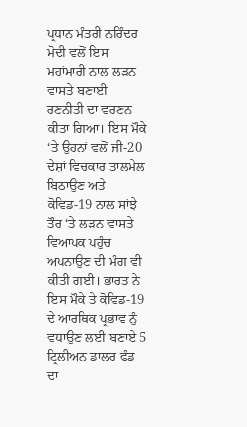ਪ੍ਰਧਾਨ ਮੰਤਰੀ ਨਰਿੰਦਰ ਮੋਦੀ ਵਲੋਂ ਇਸ ਮਹਾਂਮਾਰੀ ਨਾਲ ਲੜਨ ਵਾਸਤੇ ਬਣਾਈ ਰਣਨੀਤੀ ਦਾ ਵਰਣਨ ਕੀਤਾ ਗਿਆ। ਇਸ ਮੌਕੇ ‘ਤੇ ਉਹਨਾਂ ਵਲੋਂ ਜੀ-20 ਦੇਸ਼ਾਂ ਵਿਚਕਾਰ ਤਾਲਮੇਲ ਬਿਠਾਉਣ ਅਤੇ ਕੋਵਿਡ-19 ਨਾਲ ਸਾਂਝੇ ਤੌਰ ‘ਤੇ ਲੜਨ ਵਾਸਤੇ ਵਿਆਪਕ ਪਹੁੰਚ ਅਪਨਾਉਣ ਦੀ ਮੰਗ ਵੀ ਕੀਤੀ ਗਈ। ਭਾਰਤ ਨੇ ਇਸ ਮੌਕੇ ਤੇ ਕੋਵਿਡ-19 ਦੇ ਆਰਥਿਕ ਪ੍ਰਭਾਵ ਨੁੰ ਵਧਾਉਣ ਲਈ ਬਣਾਏ 5 ਟ੍ਰਿਲੀਅਨ ਡਾਲਰ ਫੰਡ ਦਾ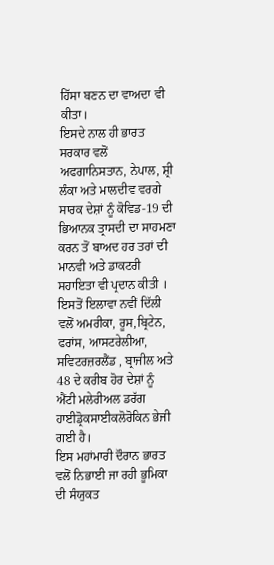ਹਿੱਸਾ ਬਣਨ ਦਾ ਵਾਅਦਾ ਵੀ ਕੀਤਾ।
ਇਸਦੇ ਨਾਲ ਹੀ ਭਾਰਤ ਸਰਕਾਰ ਵਲੋਂ ਅਫਗਾਨਿਸਤਾਨ, ਨੇਪਾਲ, ਸ਼੍ਰੀ ਲੰਕਾ ਅਤੇ ਮਾਲਦੀਵ ਵਰਗੇ ਸਾਰਕ ਦੇਸ਼ਾਂ ਨੂੰ ਕੋਵਿਡ-19 ਦੀ ਭਿਆਨਕ ਤ੍ਰਾਸਦੀ ਦਾ ਸਾਹਮਣਾ ਕਰਨ ਤੋਂ ਬਾਅਦ ਹਰ ਤਰਾਂ ਦੀ ਮਾਨਵੀ ਅਤੇ ਡਾਕਟਰੀ ਸਹਾਇਤਾ ਵੀ ਪ੍ਰਦਾਨ ਕੀਤੀ । ਇਸਤੋਂ ਇਲਾਵਾ ਨਵੀਂ ਦਿੱਲੀ ਵਲੋਂ ਅਮਰੀਕਾ, ਰੂਸ,ਬ੍ਰਿਟੇਨ, ਫਰਾਂਸ, ਆਸਟਰੇਲੀਆ, ਸਵਿਟਰਜ਼ਰਲੈਂਡ , ਬ੍ਰਾਜੀਲ ਅਤੇ 48 ਦੇ ਕਰੀਬ ਹੋਰ ਦੇਸ਼ਾਂ ਨੂੰ ਐਂਟੀ ਮਲੇਰੀਅਲ ਡਰੱਗ ਹਾਈਡ੍ਰੋਕਸਾਈਕਲੋਰੋਕਿਨ ਭੇਜੀ ਗਈ ਹੈ।
ਇਸ ਮਹਾਂਮਾਰੀ ਦੌਰਾਨ ਭਾਰਤ ਵਲੋਂ ਨਿਭਾਈ ਜਾ ਰਹੀ ਭੂਮਿਕਾ ਦੀ ਸੰਯੁਕਤ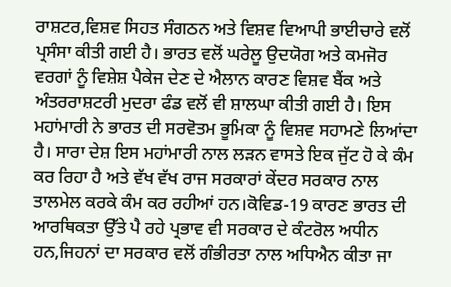ਰਾਸ਼ਟਰ,ਵਿਸ਼ਵ ਸਿਹਤ ਸੰਗਠਨ ਅਤੇ ਵਿਸ਼ਵ ਵਿਆਪੀ ਭਾਈਚਾਰੇ ਵਲੋਂ ਪ੍ਰਸੰਸਾ ਕੀਤੀ ਗਈ ਹੈ। ਭਾਰਤ ਵਲੋਂ ਘਰੇਲੂ ਉਦਯੋਗ ਅਤੇ ਕਮਜੋਰ ਵਰਗਾਂ ਨੂੰ ਵਿਸ਼ੇਸ਼ ਪੈਕੇਜ ਦੇਣ ਦੇ ਐਲਾਨ ਕਾਰਣ ਵਿਸ਼ਵ ਬੈਂਕ ਅਤੇ ਅੰਤਰਰਾਸ਼ਟਰੀ ਮੁਦਰਾ ਫੰਡ ਵਲੋਂ ਵੀ ਸ਼ਾਲਘਾ ਕੀਤੀ ਗਈ ਹੈ। ਇਸ ਮਹਾਂਮਾਰੀ ਨੇ ਭਾਰਤ ਦੀ ਸਰਵੋਤਮ ਭੂਮਿਕਾ ਨੂੰ ਵਿਸ਼ਵ ਸਹਾਮਣੇ ਲਿਆਂਦਾ ਹੈ। ਸਾਰਾ ਦੇਸ਼ ਇਸ ਮਹਾਂਮਾਰੀ ਨਾਲ ਲੜਨ ਵਾਸਤੇ ਇਕ ਜੁੱਟ ਹੋ ਕੇ ਕੰਮ ਕਰ ਰਿਹਾ ਹੈ ਅਤੇ ਵੱਖ ਵੱਖ ਰਾਜ ਸਰਕਾਰਾਂ ਕੇਂਦਰ ਸਰਕਾਰ ਨਾਲ ਤਾਲਮੇਲ ਕਰਕੇ ਕੰਮ ਕਰ ਰਹੀਆਂ ਹਨ।ਕੋਵਿਡ-19 ਕਾਰਣ ਭਾਰਤ ਦੀ ਆਰਥਿਕਤਾ ਉੱਤੇ ਪੈ ਰਹੇ ਪ੍ਰਭਾਵ ਵੀ ਸਰਕਾਰ ਦੇ ਕੰਟਰੋਲ ਅਧੀਨ ਹਨ,ਜਿਹਨਾਂ ਦਾ ਸਰਕਾਰ ਵਲੋਂ ਗੰਭੀਰਤਾ ਨਾਲ ਅਧਿਐਨ ਕੀਤਾ ਜਾ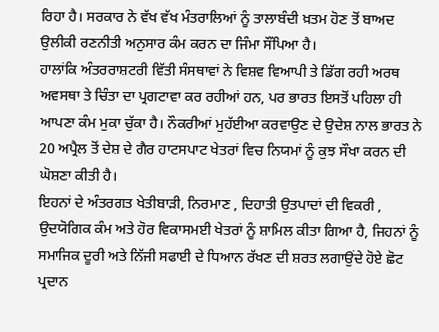ਰਿਹਾ ਹੈ। ਸਰਕਾਰ ਨੇ ਵੱਖ ਵੱਖ ਮੰਤਰਾਲਿਆਂ ਨੂੰ ਤਾਲਾਬੰਦੀ ਖ਼ਤਮ ਹੋਣ ਤੋਂ ਬਾਅਦ ਉਲੀਕੀ ਰਣਨੀਤੀ ਅਨੁਸਾਰ ਕੰਮ ਕਰਨ ਦਾ ਜਿੰਮਾ ਸੌਂਪਿਆ ਹੈ।
ਹਾਲਾਂਕਿ ਅੰਤਰਰਾਸ਼ਟਰੀ ਵਿੱਤੀ ਸੰਸਥਾਵਾਂ ਨੇ ਵਿਸ਼ਵ ਵਿਆਪੀ ਤੇ ਡਿੱਗ ਰਹੀ ਅਰਥ ਅਵਸਥਾ ਤੇ ਚਿੰਤਾ ਦਾ ਪ੍ਰਗਟਾਵਾ ਕਰ ਰਹੀਆਂ ਹਨ, ਪਰ ਭਾਰਤ ਇਸਤੋਂ ਪਹਿਲਾ ਹੀ ਆਪਣਾ ਕੰਮ ਮੁਕਾ ਚੁੱਕਾ ਹੈ। ਨੌਕਰੀਆਂ ਮੁਹੱਈਆ ਕਰਵਾਉਣ ਦੇ ਉਦੇਸ਼ ਨਾਲ ਭਾਰਤ ਨੇ 20 ਅਪ੍ਰੈਲ ਤੋਂ ਦੇਸ਼ ਦੇ ਗੈਰ ਹਾਟਸਪਾਟ ਖੇਤਰਾਂ ਵਿਚ ਨਿਯਮਾਂ ਨੂੰ ਕੁਝ ਸੌਖਾ ਕਰਨ ਦੀ ਘੋਸ਼ਣਾ ਕੀਤੀ ਹੈ।
ਇਹਨਾਂ ਦੇ ਅੰਤਰਗਤ ਖੇਤੀਬਾੜੀ, ਨਿਰਮਾਣ , ਦਿਹਾਤੀ ਉਤਪਾਦਾਂ ਦੀ ਵਿਕਰੀ , ਉਦਯੋਗਿਕ ਕੰਮ ਅਤੇ ਹੋਰ ਵਿਕਾਸਮਈ ਖੇਤਰਾਂ ਨੂੰ ਸ਼ਾਮਿਲ ਕੀਤਾ ਗਿਆ ਹੈ, ਜਿਹਨਾਂ ਨੂੰ ਸਮਾਜਿਕ ਦੂਰੀ ਅਤੇ ਨਿੱਜੀ ਸਫਾਈ ਦੇ ਧਿਆਨ ਰੱਖਣ ਦੀ ਸ਼ਰਤ ਲਗਾਉਂਦੇ ਹੋਏ ਛੋਟ ਪ੍ਰਦਾਨ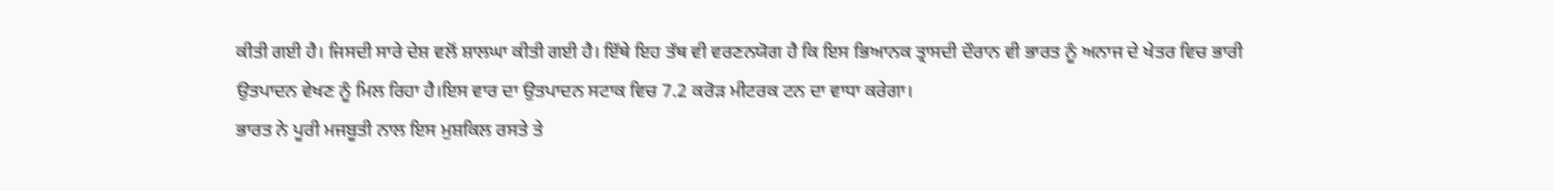ਕੀਤੀ ਗਈ ਹੈ। ਜਿਸਦੀ ਸਾਰੇ ਦੇਸ਼ ਵਲੋਂ ਸ਼ਾਲਘਾ ਕੀਤੀ ਗਈ ਹੈ। ਇੱਥੇ ਇਹ ਤੱਥ ਵੀ ਵਰਣਨਯੋਗ ਹੈ ਕਿ ਇਸ ਭਿਆਨਕ ਤ੍ਰਾਸਦੀ ਦੌਰਾਨ ਵੀ ਭਾਰਤ ਨੂੰ ਅਨਾਜ ਦੇ ਖੇਤਰ ਵਿਚ ਭਾਰੀ ਉਤਪਾਦਨ ਵੇਖਣ ਨੂੰ ਮਿਲ ਰਿਹਾ ਹੈ।ਇਸ ਵਾਰ ਦਾ ਉਤਪਾਦਨ ਸਟਾਕ ਵਿਚ 7.2 ਕਰੋੜ ਮੀਟਰਕ ਟਨ ਦਾ ਵਾਧਾ ਕਰੇਗਾ।
ਭਾਰਤ ਨੇ ਪੂਰੀ ਮਜਬੂਤੀ ਨਾਲ ਇਸ ਮੁਸ਼ਕਿਲ ਰਸਤੇ ਤੇ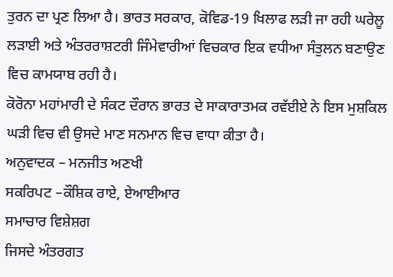ਤੁਰਨ ਦਾ ਪ੍ਰਣ ਲਿਆ ਹੈ। ਭਾਰਤ ਸਰਕਾਰ, ਕੋਵਿਡ-19 ਖਿਲਾਫ ਲੜੀ ਜਾ ਰਹੀ ਘਰੇਲੂ ਲੜਾਈ ਅਤੇ ਅੰਤਰਰਾਸ਼ਟਰੀ ਜਿੰਮੇਵਾਰੀਆਂ ਵਿਚਕਾਰ ਇਕ ਵਧੀਆ ਸੰਤੁਲਨ ਬਣਾਉਣ ਵਿਚ ਕਾਮਯਾਬ ਰਹੀ ਹੈ।
ਕੋਰੋਨਾ ਮਹਾਂਮਾਰੀ ਦੇ ਸੰਕਟ ਦੌਰਾਨ ਭਾਰਤ ਦੇ ਸਾਕਾਰਾਤਮਕ ਰਵੱਈਏ ਨੇ ਇਸ ਮੁਸ਼ਕਿਲ ਘੜੀ ਵਿਚ ਵੀ ਉਸਦੇ ਮਾਣ ਸਨਮਾਨ ਵਿਚ ਵਾਧਾ ਕੀਤਾ ਹੈ।
ਅਨੁਵਾਦਕ – ਮਨਜੀਤ ਅਣਖੀ
ਸਕਰਿਪਟ –ਕੌਸ਼ਿਕ ਰਾਏ, ਏਆਈਆਰ
ਸਮਾਚਾਰ ਵਿਸ਼ੇਸ਼ਗ
ਜਿਸਦੇ ਅੰਤਰਗਤ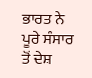ਭਾਰਤ ਨੇ ਪੂਰੇ ਸੰਸਾਰ ਤੋਂ ਦੇਸ਼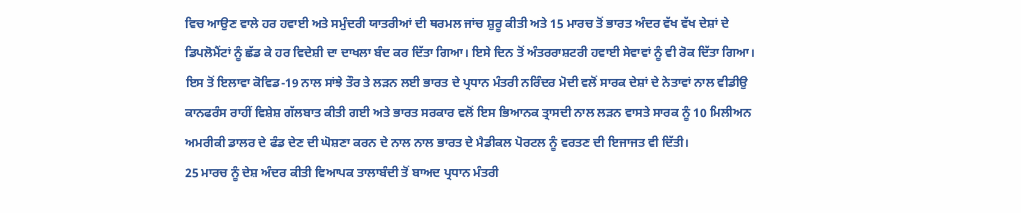ਵਿਚ ਆਉਣ ਵਾਲੇ ਹਰ ਹਵਾਈ ਅਤੇ ਸਮੁੰਦਰੀ ਯਾਤਰੀਆਂ ਦੀ ਥਰਮਲ ਜਾਂਚ ਸ਼ੁਰੂ ਕੀਤੀ ਅਤੇ 15 ਮਾਰਚ ਤੋਂ ਭਾਰਤ ਅੰਦਰ ਵੱਖ ਵੱਖ ਦੇਸ਼ਾਂ ਦੇ ਡਿਪਲੋਮੈਂਟਾਂ ਨੂੰ ਛੱਡ ਕੇ ਹਰ ਵਿਦੇਸ਼ੀ ਦਾ ਦਾਖਲਾ ਬੰਦ ਕਰ ਦਿੱਤਾ ਗਿਆ। ਇਸੇ ਦਿਨ ਤੋਂ ਅੰਤਰਰਾਸ਼ਟਰੀ ਹਵਾਈ ਸੇਵਾਵਾਂ ਨੂੰ ਵੀ ਰੋਕ ਦਿੱਤਾ ਗਿਆ।
ਇਸ ਤੋਂ ਇਲਾਵਾ ਕੋਵਿਡ-19 ਨਾਲ ਸਾਂਝੇ ਤੌਰ ਤੇ ਲੜਨ ਲਈ ਭਾਰਤ ਦੇ ਪ੍ਰਧਾਨ ਮੰਤਰੀ ਨਰਿੰਦਰ ਮੋਦੀ ਵਲੋਂ ਸਾਰਕ ਦੇਸ਼ਾਂ ਦੇ ਨੇਤਾਵਾਂ ਨਾਲ ਵੀਡੀਉ ਕਾਨਫਰੰਸ ਰਾਹੀਂ ਵਿਸ਼ੇਸ਼ ਗੱਲਬਾਤ ਕੀਤੀ ਗਈ ਅਤੇ ਭਾਰਤ ਸਰਕਾਰ ਵਲੋਂ ਇਸ ਭਿਆਨਕ ਤ੍ਰਾਸਦੀ ਨਾਲ ਲੜਨ ਵਾਸਤੇ ਸਾਰਕ ਨੂੰ 10 ਮਿਲੀਅਨ ਅਮਰੀਕੀ ਡਾਲਰ ਦੇ ਫੰਡ ਦੇਣ ਦੀ ਘੋਸ਼ਣਾ ਕਰਨ ਦੇ ਨਾਲ ਨਾਲ ਭਾਰਤ ਦੇ ਮੈਡੀਕਲ ਪੋਰਟਲ ਨੂੰ ਵਰਤਣ ਦੀ ਇਜਾਜਤ ਵੀ ਦਿੱਤੀ।
25 ਮਾਰਚ ਨੂੰ ਦੇਸ਼ ਅੰਦਰ ਕੀਤੀ ਵਿਆਪਕ ਤਾਲਾਬੰਦੀ ਤੋਂ ਬਾਅਦ ਪ੍ਰਧਾਨ ਮੰਤਰੀ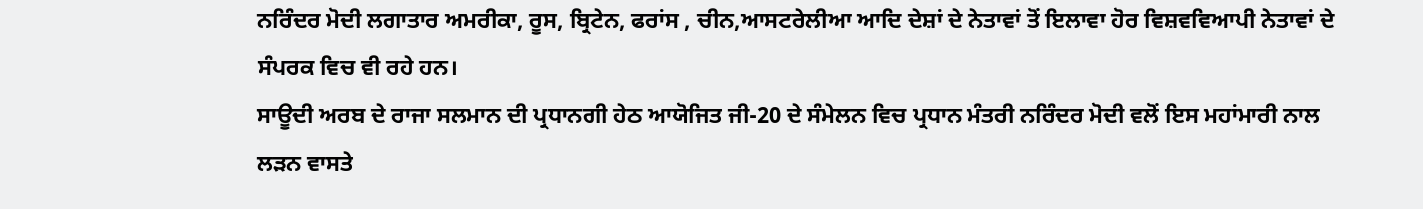ਨਰਿੰਦਰ ਮੋਦੀ ਲਗਾਤਾਰ ਅਮਰੀਕਾ, ਰੂਸ, ਬ੍ਰਿਟੇਨ, ਫਰਾਂਸ , ਚੀਨ,ਆਸਟਰੇਲੀਆ ਆਦਿ ਦੇਸ਼ਾਂ ਦੇ ਨੇਤਾਵਾਂ ਤੋਂ ਇਲਾਵਾ ਹੋਰ ਵਿਸ਼ਵਵਿਆਪੀ ਨੇਤਾਵਾਂ ਦੇ ਸੰਪਰਕ ਵਿਚ ਵੀ ਰਹੇ ਹਨ।
ਸਾਊਦੀ ਅਰਬ ਦੇ ਰਾਜਾ ਸਲਮਾਨ ਦੀ ਪ੍ਰਧਾਨਗੀ ਹੇਠ ਆਯੋਜਿਤ ਜੀ-20 ਦੇ ਸੰਮੇਲਨ ਵਿਚ ਪ੍ਰਧਾਨ ਮੰਤਰੀ ਨਰਿੰਦਰ ਮੋਦੀ ਵਲੋਂ ਇਸ ਮਹਾਂਮਾਰੀ ਨਾਲ ਲੜਨ ਵਾਸਤੇ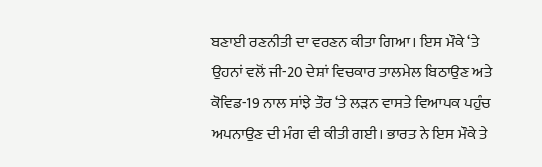ਬਣਾਈ ਰਣਨੀਤੀ ਦਾ ਵਰਣਨ ਕੀਤਾ ਗਿਆ। ਇਸ ਮੌਕੇ ‘ਤੇ ਉਹਨਾਂ ਵਲੋਂ ਜੀ-20 ਦੇਸ਼ਾਂ ਵਿਚਕਾਰ ਤਾਲਮੇਲ ਬਿਠਾਉਣ ਅਤੇ ਕੋਵਿਡ-19 ਨਾਲ ਸਾਂਝੇ ਤੌਰ ‘ਤੇ ਲੜਨ ਵਾਸਤੇ ਵਿਆਪਕ ਪਹੁੰਚ ਅਪਨਾਉਣ ਦੀ ਮੰਗ ਵੀ ਕੀਤੀ ਗਈ। ਭਾਰਤ ਨੇ ਇਸ ਮੌਕੇ ਤੇ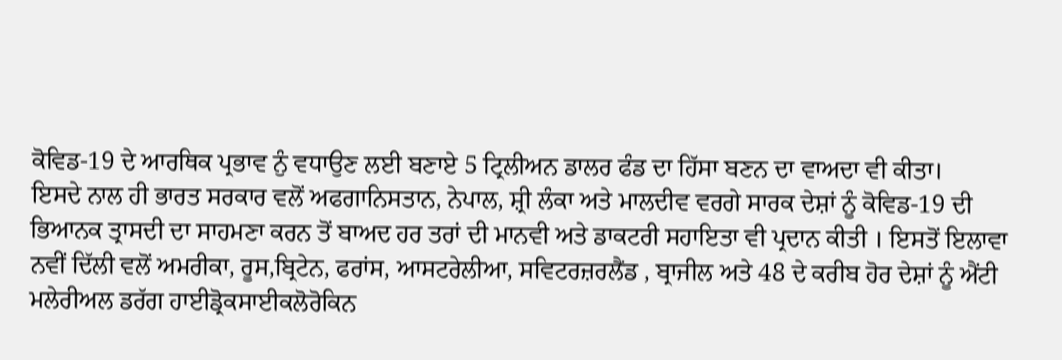ਕੋਵਿਡ-19 ਦੇ ਆਰਥਿਕ ਪ੍ਰਭਾਵ ਨੁੰ ਵਧਾਉਣ ਲਈ ਬਣਾਏ 5 ਟ੍ਰਿਲੀਅਨ ਡਾਲਰ ਫੰਡ ਦਾ ਹਿੱਸਾ ਬਣਨ ਦਾ ਵਾਅਦਾ ਵੀ ਕੀਤਾ।
ਇਸਦੇ ਨਾਲ ਹੀ ਭਾਰਤ ਸਰਕਾਰ ਵਲੋਂ ਅਫਗਾਨਿਸਤਾਨ, ਨੇਪਾਲ, ਸ਼੍ਰੀ ਲੰਕਾ ਅਤੇ ਮਾਲਦੀਵ ਵਰਗੇ ਸਾਰਕ ਦੇਸ਼ਾਂ ਨੂੰ ਕੋਵਿਡ-19 ਦੀ ਭਿਆਨਕ ਤ੍ਰਾਸਦੀ ਦਾ ਸਾਹਮਣਾ ਕਰਨ ਤੋਂ ਬਾਅਦ ਹਰ ਤਰਾਂ ਦੀ ਮਾਨਵੀ ਅਤੇ ਡਾਕਟਰੀ ਸਹਾਇਤਾ ਵੀ ਪ੍ਰਦਾਨ ਕੀਤੀ । ਇਸਤੋਂ ਇਲਾਵਾ ਨਵੀਂ ਦਿੱਲੀ ਵਲੋਂ ਅਮਰੀਕਾ, ਰੂਸ,ਬ੍ਰਿਟੇਨ, ਫਰਾਂਸ, ਆਸਟਰੇਲੀਆ, ਸਵਿਟਰਜ਼ਰਲੈਂਡ , ਬ੍ਰਾਜੀਲ ਅਤੇ 48 ਦੇ ਕਰੀਬ ਹੋਰ ਦੇਸ਼ਾਂ ਨੂੰ ਐਂਟੀ ਮਲੇਰੀਅਲ ਡਰੱਗ ਹਾਈਡ੍ਰੋਕਸਾਈਕਲੋਰੋਕਿਨ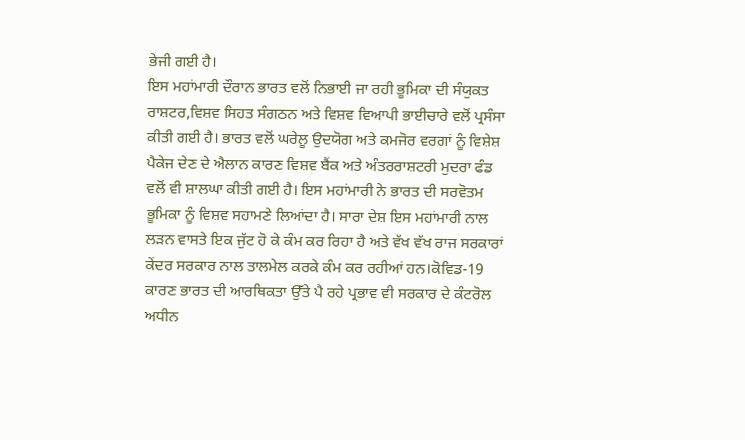ਭੇਜੀ ਗਈ ਹੈ।
ਇਸ ਮਹਾਂਮਾਰੀ ਦੌਰਾਨ ਭਾਰਤ ਵਲੋਂ ਨਿਭਾਈ ਜਾ ਰਹੀ ਭੂਮਿਕਾ ਦੀ ਸੰਯੁਕਤ ਰਾਸ਼ਟਰ,ਵਿਸ਼ਵ ਸਿਹਤ ਸੰਗਠਨ ਅਤੇ ਵਿਸ਼ਵ ਵਿਆਪੀ ਭਾਈਚਾਰੇ ਵਲੋਂ ਪ੍ਰਸੰਸਾ ਕੀਤੀ ਗਈ ਹੈ। ਭਾਰਤ ਵਲੋਂ ਘਰੇਲੂ ਉਦਯੋਗ ਅਤੇ ਕਮਜੋਰ ਵਰਗਾਂ ਨੂੰ ਵਿਸ਼ੇਸ਼ ਪੈਕੇਜ ਦੇਣ ਦੇ ਐਲਾਨ ਕਾਰਣ ਵਿਸ਼ਵ ਬੈਂਕ ਅਤੇ ਅੰਤਰਰਾਸ਼ਟਰੀ ਮੁਦਰਾ ਫੰਡ ਵਲੋਂ ਵੀ ਸ਼ਾਲਘਾ ਕੀਤੀ ਗਈ ਹੈ। ਇਸ ਮਹਾਂਮਾਰੀ ਨੇ ਭਾਰਤ ਦੀ ਸਰਵੋਤਮ ਭੂਮਿਕਾ ਨੂੰ ਵਿਸ਼ਵ ਸਹਾਮਣੇ ਲਿਆਂਦਾ ਹੈ। ਸਾਰਾ ਦੇਸ਼ ਇਸ ਮਹਾਂਮਾਰੀ ਨਾਲ ਲੜਨ ਵਾਸਤੇ ਇਕ ਜੁੱਟ ਹੋ ਕੇ ਕੰਮ ਕਰ ਰਿਹਾ ਹੈ ਅਤੇ ਵੱਖ ਵੱਖ ਰਾਜ ਸਰਕਾਰਾਂ ਕੇਂਦਰ ਸਰਕਾਰ ਨਾਲ ਤਾਲਮੇਲ ਕਰਕੇ ਕੰਮ ਕਰ ਰਹੀਆਂ ਹਨ।ਕੋਵਿਡ-19 ਕਾਰਣ ਭਾਰਤ ਦੀ ਆਰਥਿਕਤਾ ਉੱਤੇ ਪੈ ਰਹੇ ਪ੍ਰਭਾਵ ਵੀ ਸਰਕਾਰ ਦੇ ਕੰਟਰੋਲ ਅਧੀਨ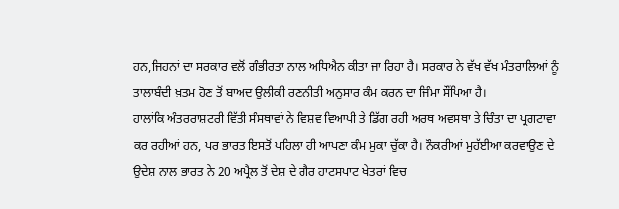ਹਨ,ਜਿਹਨਾਂ ਦਾ ਸਰਕਾਰ ਵਲੋਂ ਗੰਭੀਰਤਾ ਨਾਲ ਅਧਿਐਨ ਕੀਤਾ ਜਾ ਰਿਹਾ ਹੈ। ਸਰਕਾਰ ਨੇ ਵੱਖ ਵੱਖ ਮੰਤਰਾਲਿਆਂ ਨੂੰ ਤਾਲਾਬੰਦੀ ਖ਼ਤਮ ਹੋਣ ਤੋਂ ਬਾਅਦ ਉਲੀਕੀ ਰਣਨੀਤੀ ਅਨੁਸਾਰ ਕੰਮ ਕਰਨ ਦਾ ਜਿੰਮਾ ਸੌਂਪਿਆ ਹੈ।
ਹਾਲਾਂਕਿ ਅੰਤਰਰਾਸ਼ਟਰੀ ਵਿੱਤੀ ਸੰਸਥਾਵਾਂ ਨੇ ਵਿਸ਼ਵ ਵਿਆਪੀ ਤੇ ਡਿੱਗ ਰਹੀ ਅਰਥ ਅਵਸਥਾ ਤੇ ਚਿੰਤਾ ਦਾ ਪ੍ਰਗਟਾਵਾ ਕਰ ਰਹੀਆਂ ਹਨ, ਪਰ ਭਾਰਤ ਇਸਤੋਂ ਪਹਿਲਾ ਹੀ ਆਪਣਾ ਕੰਮ ਮੁਕਾ ਚੁੱਕਾ ਹੈ। ਨੌਕਰੀਆਂ ਮੁਹੱਈਆ ਕਰਵਾਉਣ ਦੇ ਉਦੇਸ਼ ਨਾਲ ਭਾਰਤ ਨੇ 20 ਅਪ੍ਰੈਲ ਤੋਂ ਦੇਸ਼ ਦੇ ਗੈਰ ਹਾਟਸਪਾਟ ਖੇਤਰਾਂ ਵਿਚ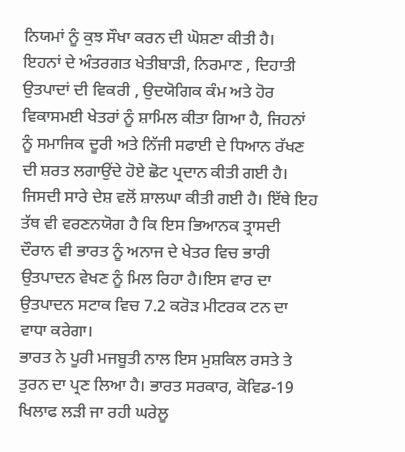ਨਿਯਮਾਂ ਨੂੰ ਕੁਝ ਸੌਖਾ ਕਰਨ ਦੀ ਘੋਸ਼ਣਾ ਕੀਤੀ ਹੈ।
ਇਹਨਾਂ ਦੇ ਅੰਤਰਗਤ ਖੇਤੀਬਾੜੀ, ਨਿਰਮਾਣ , ਦਿਹਾਤੀ ਉਤਪਾਦਾਂ ਦੀ ਵਿਕਰੀ , ਉਦਯੋਗਿਕ ਕੰਮ ਅਤੇ ਹੋਰ ਵਿਕਾਸਮਈ ਖੇਤਰਾਂ ਨੂੰ ਸ਼ਾਮਿਲ ਕੀਤਾ ਗਿਆ ਹੈ, ਜਿਹਨਾਂ ਨੂੰ ਸਮਾਜਿਕ ਦੂਰੀ ਅਤੇ ਨਿੱਜੀ ਸਫਾਈ ਦੇ ਧਿਆਨ ਰੱਖਣ ਦੀ ਸ਼ਰਤ ਲਗਾਉਂਦੇ ਹੋਏ ਛੋਟ ਪ੍ਰਦਾਨ ਕੀਤੀ ਗਈ ਹੈ। ਜਿਸਦੀ ਸਾਰੇ ਦੇਸ਼ ਵਲੋਂ ਸ਼ਾਲਘਾ ਕੀਤੀ ਗਈ ਹੈ। ਇੱਥੇ ਇਹ ਤੱਥ ਵੀ ਵਰਣਨਯੋਗ ਹੈ ਕਿ ਇਸ ਭਿਆਨਕ ਤ੍ਰਾਸਦੀ ਦੌਰਾਨ ਵੀ ਭਾਰਤ ਨੂੰ ਅਨਾਜ ਦੇ ਖੇਤਰ ਵਿਚ ਭਾਰੀ ਉਤਪਾਦਨ ਵੇਖਣ ਨੂੰ ਮਿਲ ਰਿਹਾ ਹੈ।ਇਸ ਵਾਰ ਦਾ ਉਤਪਾਦਨ ਸਟਾਕ ਵਿਚ 7.2 ਕਰੋੜ ਮੀਟਰਕ ਟਨ ਦਾ ਵਾਧਾ ਕਰੇਗਾ।
ਭਾਰਤ ਨੇ ਪੂਰੀ ਮਜਬੂਤੀ ਨਾਲ ਇਸ ਮੁਸ਼ਕਿਲ ਰਸਤੇ ਤੇ ਤੁਰਨ ਦਾ ਪ੍ਰਣ ਲਿਆ ਹੈ। ਭਾਰਤ ਸਰਕਾਰ, ਕੋਵਿਡ-19 ਖਿਲਾਫ ਲੜੀ ਜਾ ਰਹੀ ਘਰੇਲੂ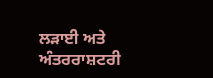ਲੜਾਈ ਅਤੇ ਅੰਤਰਰਾਸ਼ਟਰੀ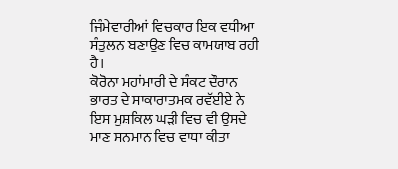ਜਿੰਮੇਵਾਰੀਆਂ ਵਿਚਕਾਰ ਇਕ ਵਧੀਆ ਸੰਤੁਲਨ ਬਣਾਉਣ ਵਿਚ ਕਾਮਯਾਬ ਰਹੀ ਹੈ।
ਕੋਰੋਨਾ ਮਹਾਂਮਾਰੀ ਦੇ ਸੰਕਟ ਦੌਰਾਨ ਭਾਰਤ ਦੇ ਸਾਕਾਰਾਤਮਕ ਰਵੱਈਏ ਨੇ ਇਸ ਮੁਸ਼ਕਿਲ ਘੜੀ ਵਿਚ ਵੀ ਉਸਦੇ ਮਾਣ ਸਨਮਾਨ ਵਿਚ ਵਾਧਾ ਕੀਤਾ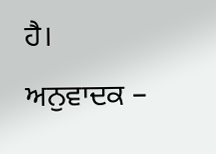ਹੈ।
ਅਨੁਵਾਦਕ –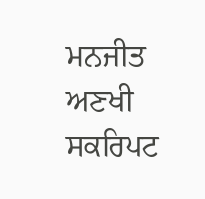ਮਨਜੀਤ ਅਣਖੀ
ਸਕਰਿਪਟ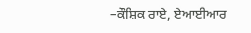–ਕੌਸ਼ਿਕ ਰਾਏ, ਏਆਈਆਰ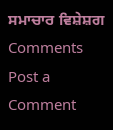ਸਮਾਚਾਰ ਵਿਸ਼ੇਸ਼ਗ
Comments
Post a Comment